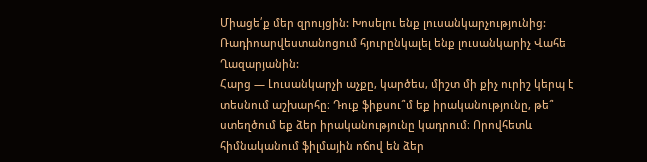Միացե՛ք մեր զրույցին: Խոսելու ենք լուսանկարչությունից: Ռադիոարվեստանոցում հյուրընկալել ենք լուսանկարիչ Վահե Ղազարյանին:
Հարց — Լուսանկարչի աչքը, կարծես, միշտ մի քիչ ուրիշ կերպ է տեսնում աշխարհը։ Դուք ֆիքսու՞մ եք իրականությունը, թե՞ ստեղծում եք ձեր իրականությունը կադրում։ Որովհետև հիմնականում ֆիլմային ոճով են ձեր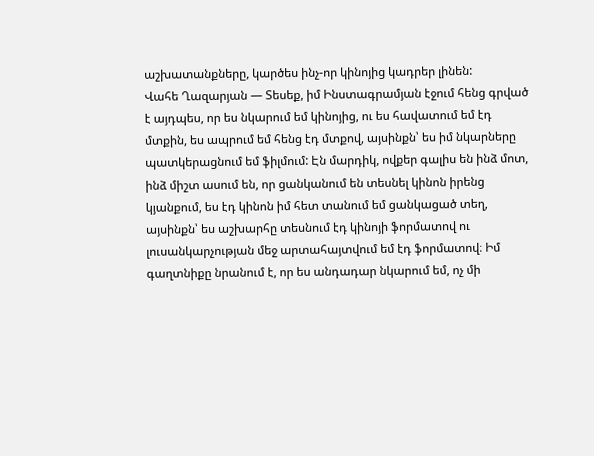աշխատանքները, կարծես ինչ-որ կինոյից կադրեր լինեն:
Վահե Ղազարյան — Տեսեք, իմ Ինստագրամյան էջում հենց գրված է այդպես, որ ես նկարում եմ կինոյից, ու ես հավատում եմ էդ մտքին, ես ապրում եմ հենց էդ մտքով, այսինքն՝ ես իմ նկարները պատկերացնում եմ ֆիլմում: Էն մարդիկ, ովքեր գալիս են ինձ մոտ, ինձ միշտ ասում են, որ ցանկանում են տեսնել կինոն իրենց կյանքում, ես էդ կինոն իմ հետ տանում եմ ցանկացած տեղ, այսինքն՝ ես աշխարհը տեսնում էդ կինոյի ֆորմատով ու լուսանկարչության մեջ արտահայտվում եմ էդ ֆորմատով։ Իմ գաղտնիքը նրանում է, որ ես անդադար նկարում եմ, ոչ մի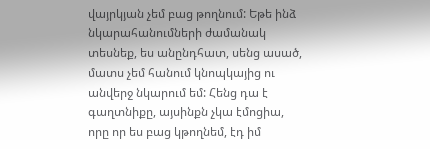վայրկյան չեմ բաց թողնում: Եթե ինձ նկարահանումների ժամանակ տեսնեք, ես անընդհատ, սենց ասած, մատս չեմ հանում կնոպկայից ու անվերջ նկարում եմ: Հենց դա է գաղտնիքը, այսինքն չկա էմոցիա, որը որ ես բաց կթողնեմ, էդ իմ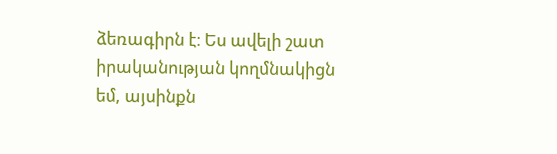ձեռագիրն է։ Ես ավելի շատ իրականության կողմնակիցն եմ, այսինքն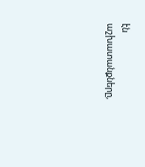էն աշխատանքները,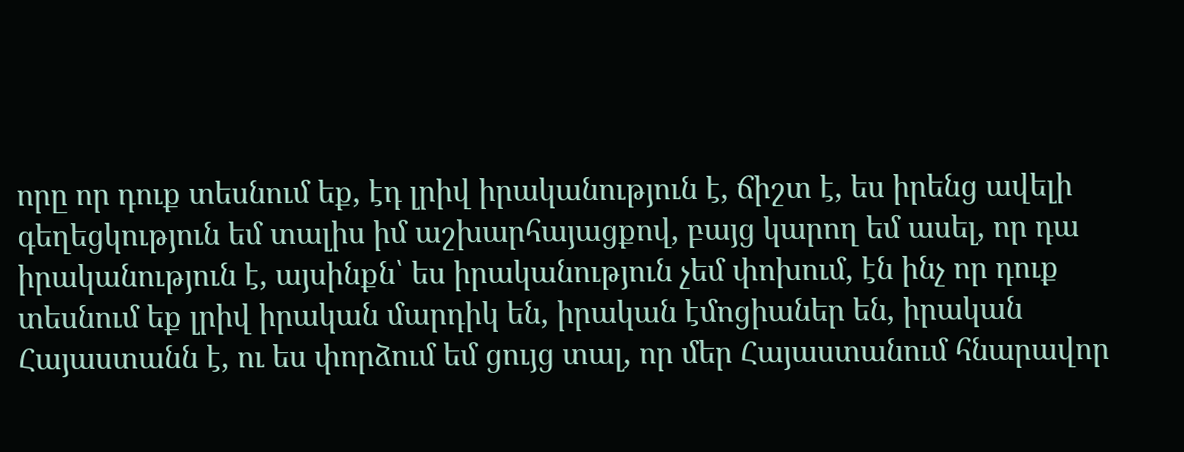որը որ դուք տեսնում եք, էդ լրիվ իրականություն է, ճիշտ է, ես իրենց ավելի գեղեցկություն եմ տալիս իմ աշխարհայացքով, բայց կարող եմ ասել, որ դա իրականություն է, այսինքն՝ ես իրականություն չեմ փոխում, էն ինչ որ դուք տեսնում եք լրիվ իրական մարդիկ են, իրական էմոցիաներ են, իրական Հայաստանն է, ու ես փորձում եմ ցույց տալ, որ մեր Հայաստանում հնարավոր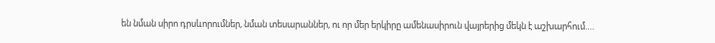են նման սիրո դրսևորումներ, նման տեսարաններ, ու որ մեր երկիրը ամենասիրուն վայրերից մեկն է աշխարհում….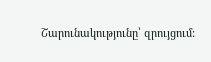Շարունակությունը՝ զրույցում: